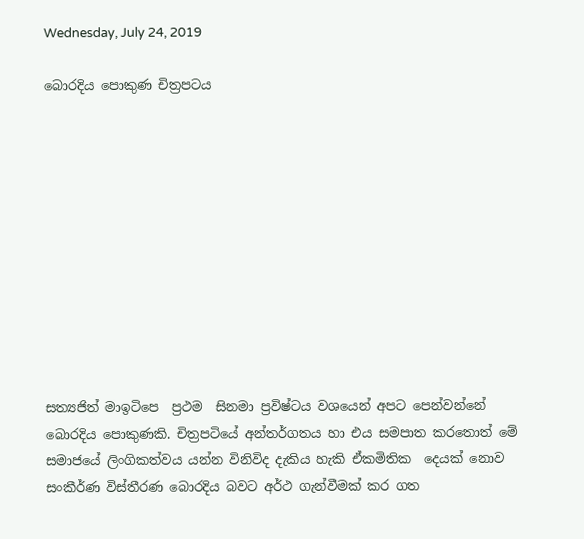Wednesday, July 24, 2019

බොරදිය පොකුණ චිත්‍රපටය











සත්‍යජිත් මාඉටිපෙ  ප්‍රථම  සිනමා ප්‍රවිෂ්ටය වශයෙන් අපට පෙන්වන්නේ බොරදිය පොකුණකි. චිත්‍රපටියේ අන්තර්ගතය හා එය සමපාත කරතොත් මේ සමාජයේ ලිංගිකත්වය යන්න විනිවිද දැකිය හැකි ඒකමිතික  දෙයක් නොව සංකීර්ණ විස්තීරණ බොරදිය බවට අර්ථ ගැන්වීමක් කර ගත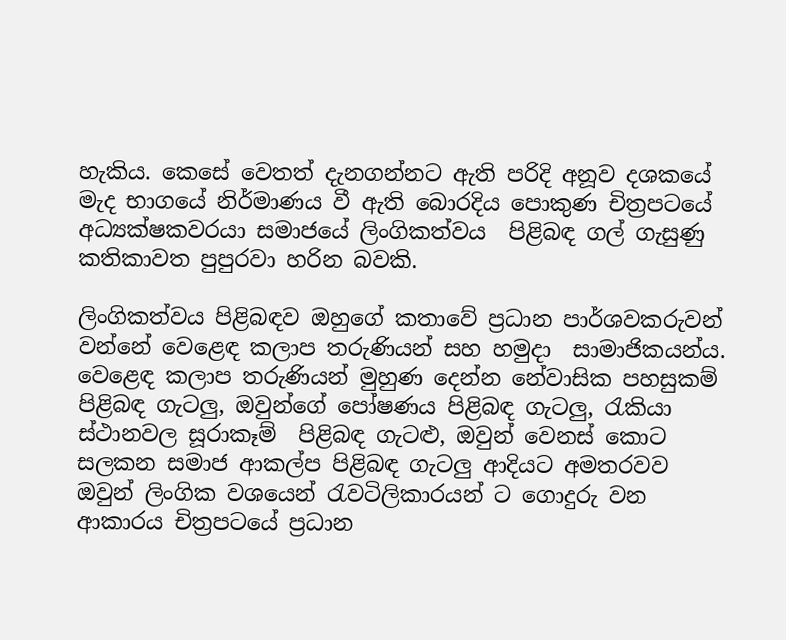හැකිය. කෙසේ වෙතත් දැනගන්නට ඇති පරිදි අනූව දශකයේ මැද භාගයේ නිර්මාණය වී ඇති බොරදිය පොකුණ චිත්‍රපටයේ අධ්‍යක්ෂකවරයා සමාජයේ ලිංගිකත්වය  පිළිබඳ ගල් ගැසුණු කතිකාවත පුපුරවා හරින බවකි.

ලිංගිකත්වය පිළිබඳව ඔහුගේ කතාවේ ප්‍රධාන පාර්ශවකරුවන් වන්නේ වෙළෙඳ කලාප තරුණියන් සහ හමුදා  සාමාජිකයන්ය. වෙළෙඳ කලාප තරුණියන් මුහුණ දෙන්න නේවාසික පහසුකම් පිළිබඳ ගැටලු, ඔවුන්ගේ පෝෂණය පිළිබඳ ගැටලු, රැකියා ස්ථානවල සූරාකෑම්  පිළිබඳ ගැටළු, ඔවුන් වෙනස් කොට සලකන සමාජ ආකල්ප පිළිබඳ ගැටලු ආදියට අමතරවව ඔවුන් ලිංගික වශයෙන් රැවටිලිකාරයන් ට ගොදුරු වන ආකාරය චිත්‍රපටයේ ප්‍රධාන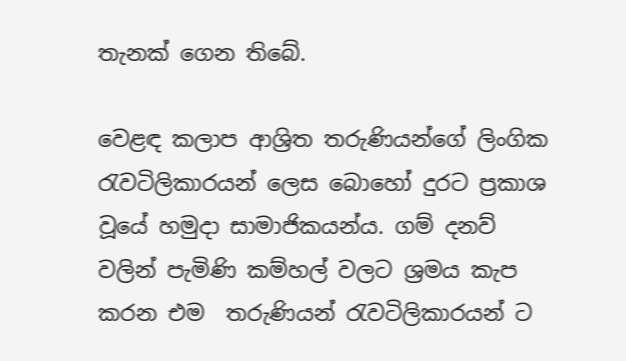තැනක් ගෙන තිබේ.

වෙළඳ කලාප ආශ්‍රිත තරුණියන්ගේ ලිංගික  රැවටිලිකාරයන් ලෙස බොහෝ දුරට ‍ප්‍රකාශ වූයේ හමුදා සාමාජිකයන්ය. ගම් දනව් වලින් පැමිණි කම්හල් වලට ශ්‍රමය කැප කරන එම  තරුණියන් රැවටිලිකාරයන් ට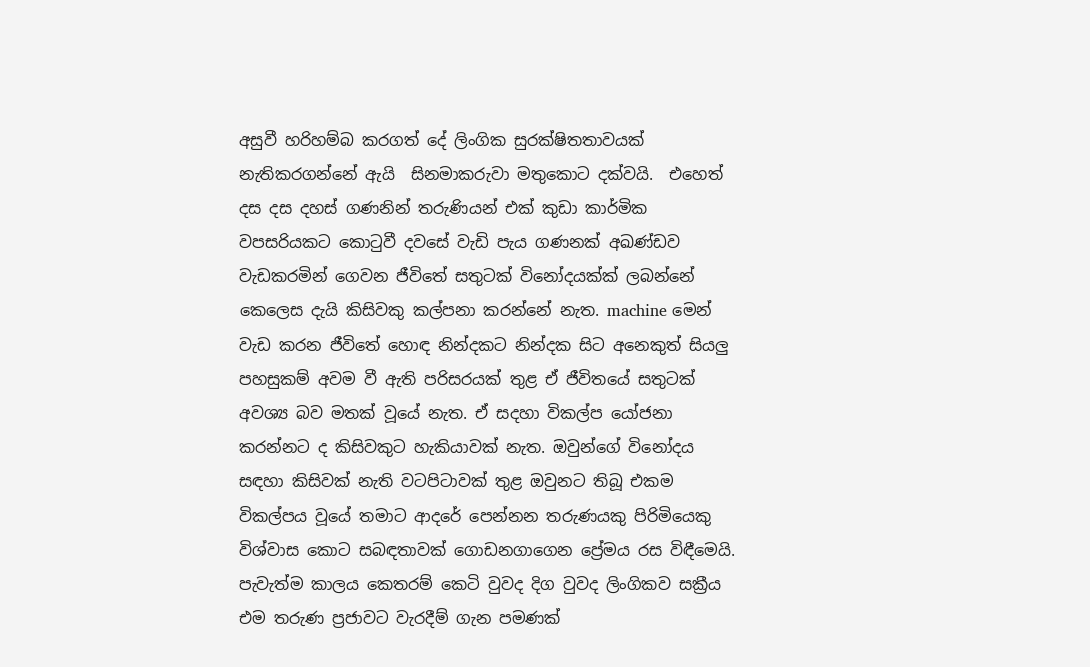අසුවී හරිහම්බ කරගත් දේ ලිංගික සුරක්ෂිතතාවයක් නැතිකරගන්නේ ඇයි  සිනමාකරුවා මතුකොට දක්වයි.  එහෙත් දස දස දහස් ගණනින් තරුණියන් එක් කුඩා කාර්මික වපසරියකට කොටුවී දවසේ වැඩි පැය ගණනක් අඛණ්ඩව වැඩකරමින් ගෙවන ජීවිතේ සතුටක් විනෝදයක්ක් ලබන්නේ කෙලෙස දැයි කිසිවකු කල්පනා කරන්නේ නැත. machine මෙන්  වැඩ කරන ජීවිතේ හොඳ නින්දකට නින්දක සිට අනෙකුත් සියලු පහසුකම් අවම වී ඇති පරිසරයක් තුළ ඒ ජීවිතයේ සතුටක් අවශ්‍ය බව මතක් වූයේ නැත. ඒ සදහා විකල්ප යෝජනා කරන්නට ද කිසිවකුට හැකියාවක් නැත. ඔවුන්ගේ විනෝදය සඳහා කිසිවක් නැති වටපිටාවක් තුළ ඔවුනට තිබූ එකම විකල්පය වූයේ තමාට ආදරේ පෙන්නන තරුණයකු පිරිමියෙකු විශ්වාස කොට සබඳතාවක් ගොඩනගාගෙන ප්‍රේමය රස විඳීමෙයි. පැවැත්ම කාලය කෙතරම් කෙටි වුවද දිග වුවද ලිංගිකව සක්‍රීය එම තරුණ ප්‍රජාවට වැරදීම් ගැන පමණක්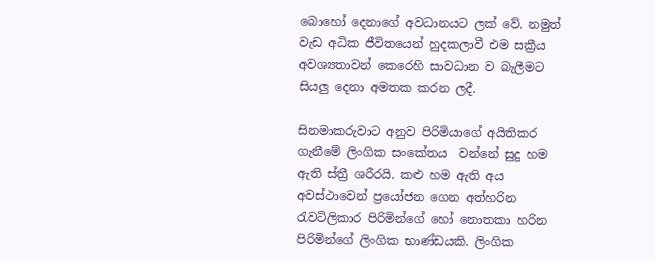බොහෝ දෙනාගේ අවධානයට ලක් වේ. නමුත් වැඩ අධික ජීවිතයෙන් හුදකලාවී එම සක්‍රීය අවශ්‍යතාවන් කෙරෙහි සාවධාන ව බැලීමට සියලු දෙනා අමතක කරන ලදී.

සිනමාකරුවාට අනුව පිරිමියාගේ අයිතිකර ගැනීමේ ලිංගික සංකේතය  වන්නේ සුදු හම ඇති ස්ත්‍රී ශරීරයි. කළු හම ඇති අය අවස්ථාවෙන් ප්‍රයෝජන ගෙන අත්හරින  රැවටිලිකාර පිරිමින්ගේ හෝ නොතකා හරින පිරිමින්ගේ ලිංගික භාණ්ඩයකි. ලිංගික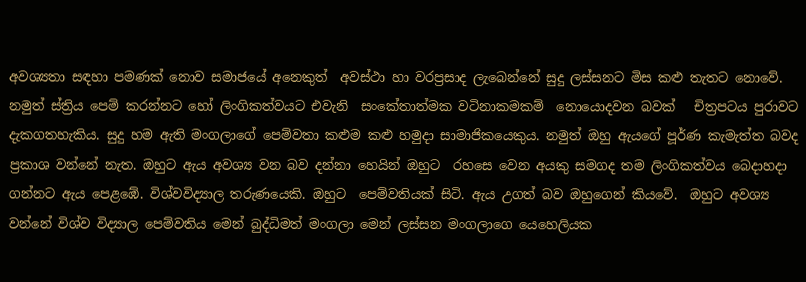අවශ්‍යතා සඳහා පමණක් නොව සමාජයේ අනෙකුත්  අවස්ථා හා වරප්‍රසාද ලැබෙන්නේ සුදු ලස්සනට මිස කළු තැතට නොවේ. නමුත් ස්ත්‍රිය පෙම් කරන්නට හෝ ලිංගිකත්වයට එවැනි  සංකේතාත්මක වටිනාකමකම්  නොයොදවන බවක්   චිත්‍රපටය පුරාවට  දැකගතහැකිය. සුදු හම ඇති මංගලාගේ පෙම්වතා කළුම කළු හමුදා සාමාජිකයෙකුය. නමුත් ඔහු ඇයගේ පූර්ණ කැමැත්ත බවද ප්‍රකාශ වන්නේ නැත. ඔහුට ඇය අවශ්‍ය වන බව දන්නා හෙයින් ඔහුට  රහසෙ වෙන අයකු සමගද තම ලිංගිකත්වය බෙදාහදා ගන්නට ඇය පෙළඹේ. විශ්වවිද්‍යාල තරුණයෙකි. ඔහුට  පෙම්වතියක් සිටි. ඇය උගත් බව ඔහුගෙන් කියවේ.  ඔහුට අවශ්‍ය වන්නේ විශ්ව විද්‍යාල පෙම්වතිය මෙන් බුද්ධිමත් මංගලා මෙන් ලස්සන මංගලාගෙ යෙහෙලියක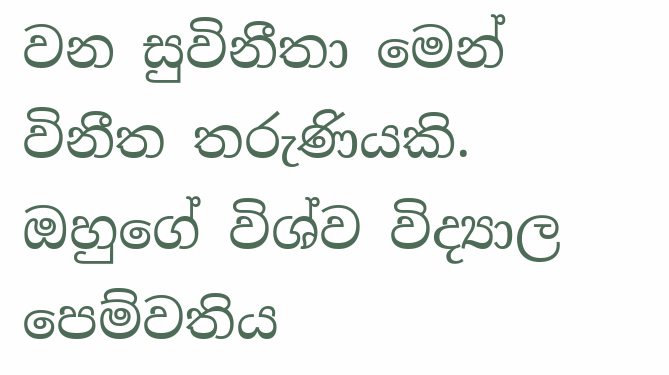වන සුවිනීතා මෙන් විනීත තරුණියකි. ඔහුගේ විශ්ව විද්‍යාල පෙම්වතිය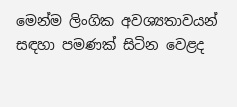මෙන්ම ලිංගික අවශ්‍යතාවයන් සඳහා පමණක් සිටින වෙළද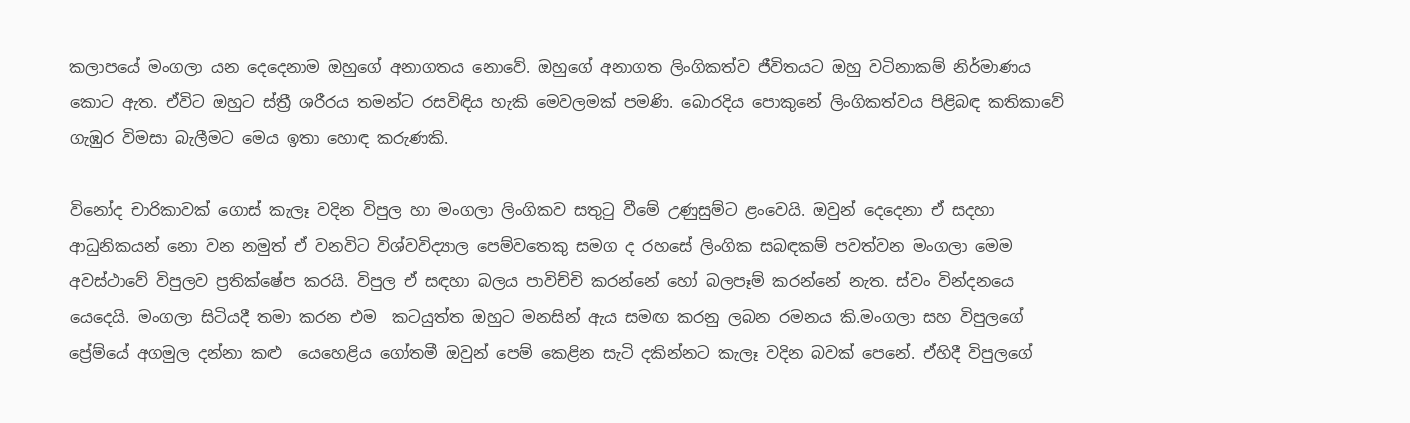කලාපයේ මංගලා යන දෙදෙනාම ඔහුගේ අනාගතය නොවේ. ඔහුගේ අනාගත ලිංගිකත්ව ජීවිතයට ඔහු වටිනාකම් නිර්මාණය කොට ඇත. ඒවිට ඔහුට ස්ත්‍රී ශරීරය තමන්ට රසවිඳිය හැකි මෙවලමක් පමණි. බොරදිය පොකුනේ ලිංගිකත්වය පිළිබඳ කතිකාවේ ගැඹුර විමසා බැලීමට මෙය ඉතා හොඳ කරුණකි.

විනෝද චාරිකාවක් ගොස් කැලෑ වදින විපුල හා මංගලා ලිංගිකව සතුටු වීමේ උණුසුම්ට ළංවෙයි. ඔවුන් දෙදෙනා ඒ සදහා ආධුනිකයන් නො වන නමුත් ඒ වනවිට විශ්වවිද්‍යාල පෙම්වතෙකු සමග ද රහසේ ලිංගික සබඳකම් පවත්වන මංගලා මෙම අවස්ථාවේ විපුලව ප්‍රතික්ෂේප කරයි. විපුල ඒ සඳහා බලය පාවිච්චි කරන්නේ හෝ බලපෑම් කරන්නේ නැත. ස්වං වින්දනයෙ යෙදෙයි. මංගලා සිටියදී තමා කරන එම  කටයුත්ත ඔහුට මනසින් ඇය සමඟ කරනු ලබන රමනය කි.මංගලා සහ විපුලගේ ප්‍රේම්යේ අගමුල දන්නා කළු  යෙහෙළිය ගෝතමී ඔවුන් පෙම් කෙළින සැටි දකින්නට කැලෑ වදින බවක් පෙනේ. ඒහිදී විපුලගේ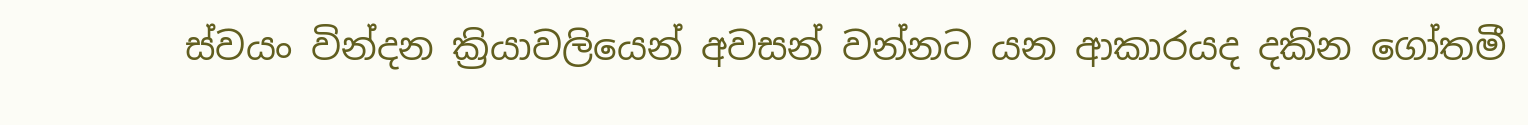ස්වයං වින්දන ක්‍රියාවලියෙන් අවසන් වන්නට යන ආකාරයද දකින ගෝතමී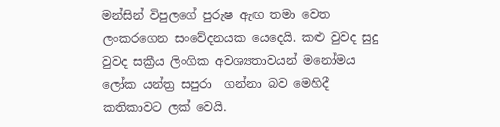මන්සින් විපුලගේ පුරුෂ ඇඟ තමා වෙත ලංකරගෙන සංවේදනයක යෙදෙයි. කළු වුවද සුදු වුවද සක්‍රීය ලිංගික අවශ්‍යතාවයන් මනෝමය ලෝක යන්ත්‍ර සපුරා  ගන්නා බව මෙහිදී කතිකාවට ලක් වෙයි.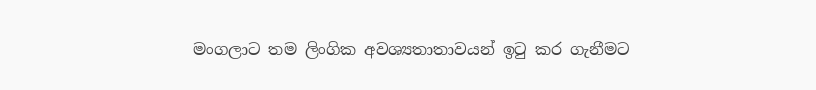මංගලාට තම ලිංගික අවශ්‍යතාතාවයන් ඉටු කර ගැනීමට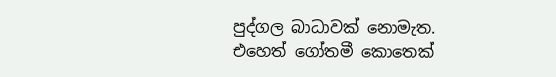පුද්ගල බාධාවක් නොමැත. එහෙත් ගෝතමී කොතෙක්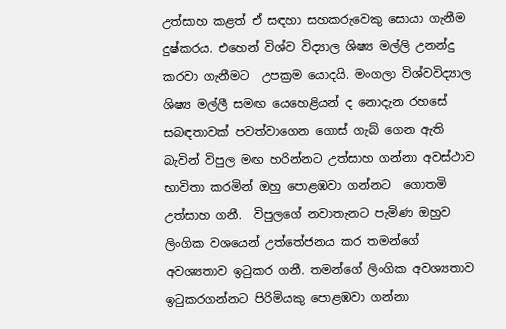උත්සාහ කළත් ඒ සඳහා සහකරුවෙකු සොයා ගැනීම දුෂ්කරය. එහෙන් විශ්ව විද්‍යාල ශිෂ්‍ය මල්ලි උනන්දු කරවා ගැනීමට  උපක්‍රම යොදයි. මංගලා විශ්වවිද්‍යාල ශිෂ්‍ය මල්ලී සමඟ යෙහෙළියන් ද නොදැන රහසේ සබඳතාවක් පවත්වාගෙන ගොස් ගැබ් ගෙන ඇති බැවින් විපුල මඟ හරින්නට උත්සාහ ගන්නා අවස්ථාව භාවිතා කරමින් ඔහු පොළඹවා ගන්නට  ගොතමි උත්සාහ ගනී.  විපුලගේ නවාතැනට පැමිණ ඔහුව ලිංගික වශයෙන් උත්තේජනය කර තමන්ගේ අවශ්‍යතාව ඉටුකර ගනී. තමන්ගේ ලිංගික අවශ්‍යතාව ඉටුකරගන්නට පිරිමියකු පොළඹවා ගන්නා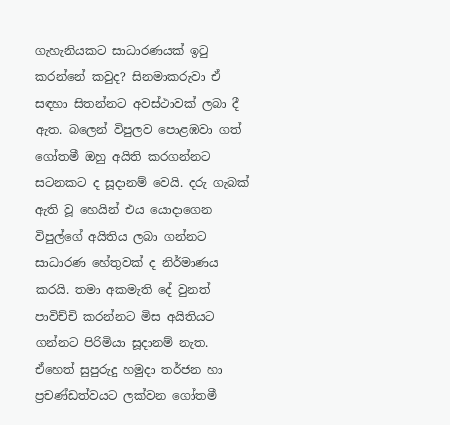ගැහැනියකට සාධාරණයක් ඉටු කරන්නේ කවුද? සිනමාකරුවා ඒ සඳහා සිතන්නට අවස්ථාවක් ලබා දී ඇත. බලෙන් විපුලව පොළඹවා ගත් ගෝතමී ඔහු අයිති කරගන්නට සටනකට ද සූදානම් වෙයි. දරු ගැබක් ඇති වූ හෙයින් එය යොදාගෙන විපුල්ගේ අයිතිය ලබා ගන්නට සාධාරණ හේතුවක් ද නිර්මාණය කරයි. තමා අකමැති දේ වුනත් පාවිච්චි කරන්නට මිස අයිතියට ගන්නට පිරිමියා සූදානම් නැත. ඒහෙත් සුපුරුදු හමුදා තර්ජන හා ප්‍රචණ්ඩත්වයට ලක්වන ගෝතමී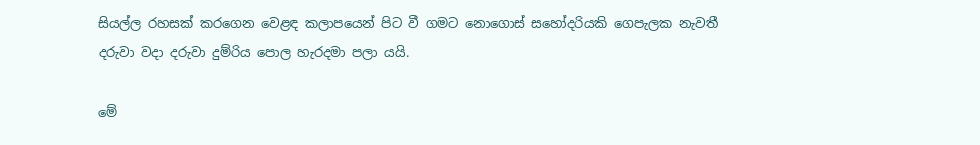සියල්ල රහසක් කරගෙන වෙළඳ කලාපයෙන් පිට වී ගමට නොගොස් සහෝදරියකි ගෙපැලක නැවතී දරුවා වදා දරුවා දුම්රිය පොල හැරදමා පලා යයි.

මේ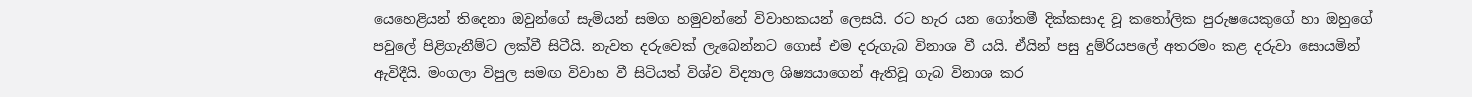යෙහෙළියන් තිදෙනා ඔවුන්ගේ සැමියන් සමග හමුවන්නේ විවාහකයන් ලෙසයි. රට හැර යන ගෝතමී දික්කසාද වූ කතෝලික පුරුෂයෙකුගේ හා ඔහුගේ පවුලේ පිළිගැනීම්ට ලක්වී සිටීයි. නැවත දරුවෙක් ලැබෙන්නට ගොස් එම දරුගැබ විනාශ වී යයි. ඒයින් පසු දුම්රියපලේ අතරමං කළ දරුවා සොයමින් ඇවිදීයි. මංගලා විපුල සමඟ විවාහ වී සිටියත් විශ්ව විද්‍යාල ශිෂ්‍යයාගෙන් ඇතිවූ ගැබ විනාශ කර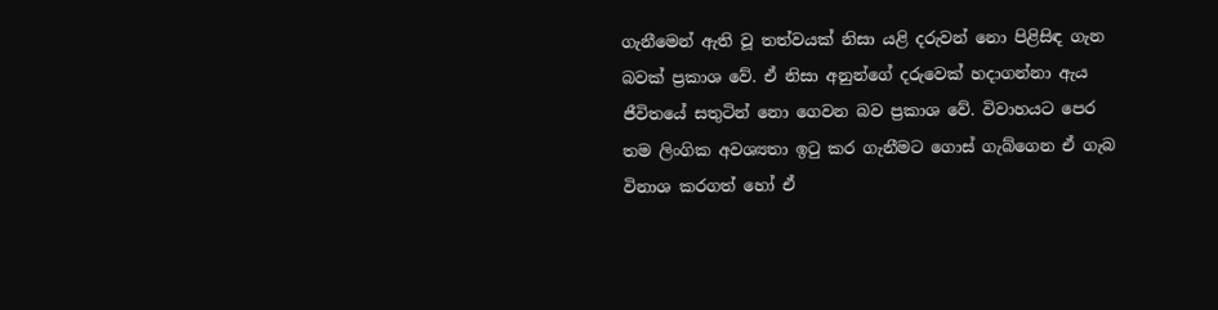ගැනීමෙන් ඇති වූ තත්වයක් නිසා යළි දරුවන් නො පිළිසිඳ ගැන බවක් ප්‍රකාශ වේ. ඒ නිසා අනුන්ගේ දරුවෙක් හදාගන්නා ඇය ජීවිතයේ සතුටින් නො ගෙවන බව ප්‍රකාශ වේ. විවාහයට පෙර තම ලිංගික අවශ්‍යතා ඉටු කර ගැනීමට ගොස් ගැබ්ගෙන ඒ ගැබ විනාශ කරගත් හෝ ඒ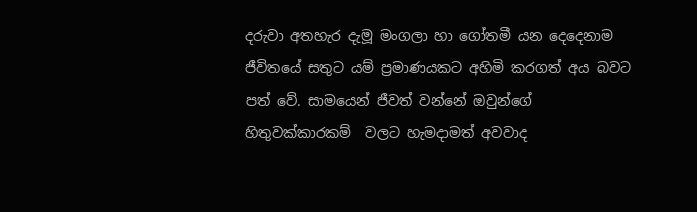දරුවා අතහැර දැමූ මංගලා හා ගෝතමී යන දෙදෙනාම ජීවිතයේ සතුට යම් ප්‍රමාණයකට අහිමි කරගත් අය බවට පත් වේ. සාමයෙන් ජීවත් වන්නේ ඔවුන්ගේ හිතුවක්කාරකම්  වලට හැමදාමත් අවවාද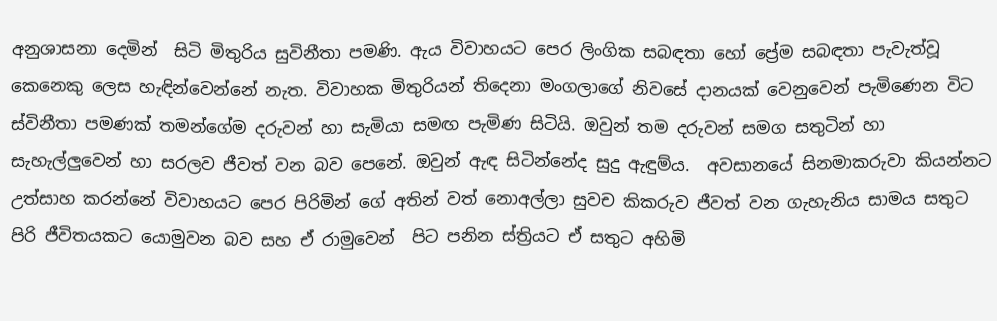අනුශාසනා දෙමින්  සිටි මිතුරිය සුවිනීතා පමණි. ඇය විවාහයට පෙර ලිංගික සබඳතා හෝ ප්‍රේම සබඳතා පැවැත්වූ කෙනෙකු ලෙස හැඳින්වෙන්නේ නැත. විවාහක මිතුරියන් තිදෙනා මංගලාගේ නිවසේ දානයක් වෙනුවෙන් පැමිණෙන විට ස්විනීතා පමණක් තමන්ගේම දරුවන් හා සැමියා සමඟ පැමිණ සිටියි. ඔවුන් තම දරුවන් සමග සතුටින් හා සැහැල්ලුවෙන් හා සරලව ජීවත් වන බව පෙනේ. ඔවුන් ඇඳ සිටින්නේද සුදු ඇඳුම්ය.  අවසානයේ සිනමාකරුවා කියන්නට උත්සාහ කරන්නේ විවාහයට පෙර පිරිමින් ගේ අතින් වත් නොඅල්ලා සුවච කිකරුව ජීවත් වන ගැහැනිය සාමය සතුට පිරි ජීවිතයකට යොමුවන බව සහ ඒ රාමුවෙන්  පිට පනින ස්ත්‍රියට ඒ සතුට අහිමි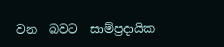වන  බවට  සාම්ප්‍රදායික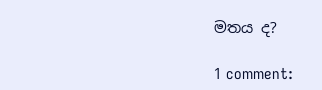මතය ද?

1 comment: